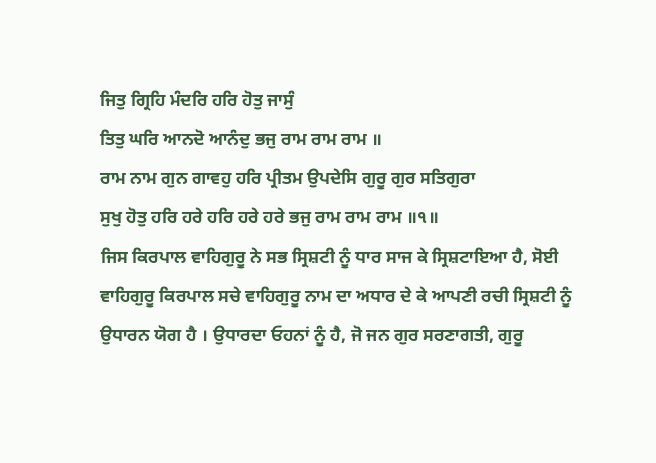ਜਿਤੁ ਗ੍ਰਿਹਿ ਮੰਦਰਿ ਹਰਿ ਹੋਤੁ ਜਾਸੁੰ
ਤਿਤੁ ਘਰਿ ਆਨਦੋ ਆਨੰਦੁ ਭਜੁ ਰਾਮ ਰਾਮ ਰਾਮ ॥
ਰਾਮ ਨਾਮ ਗੁਨ ਗਾਵਹੁ ਹਰਿ ਪ੍ਰੀਤਮ ਉਪਦੇਸਿ ਗੁਰੂ ਗੁਰ ਸਤਿਗੁਰਾ
ਸੁਖੁ ਹੋਤੁ ਹਰਿ ਹਰੇ ਹਰਿ ਹਰੇ ਹਰੇ ਭਜੁ ਰਾਮ ਰਾਮ ਰਾਮ ॥੧॥
ਜਿਸ ਕਿਰਪਾਲ ਵਾਹਿਗੁਰੂ ਨੇ ਸਭ ਸ੍ਰਿਸ਼ਟੀ ਨੂੰ ਧਾਰ ਸਾਜ ਕੇ ਸ੍ਰਿਸ਼ਟਾਇਆ ਹੈ, ਸੋਈ ਵਾਹਿਗੁਰੂ ਕਿਰਪਾਲ ਸਚੇ ਵਾਹਿਗੁਰੂ ਨਾਮ ਦਾ ਅਧਾਰ ਦੇ ਕੇ ਆਪਣੀ ਰਚੀ ਸ੍ਰਿਸ਼ਟੀ ਨੂੰ ਉਧਾਰਨ ਯੋਗ ਹੈ । ਉਧਾਰਦਾ ਓਹਨਾਂ ਨੂੰ ਹੈ, ਜੋ ਜਨ ਗੁਰ ਸਰਣਾਗਤੀ, ਗੁਰੂ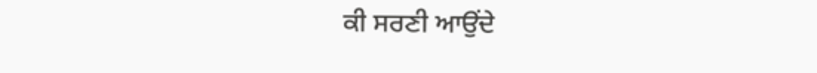ਕੀ ਸਰਣੀ ਆਉਂਦੇ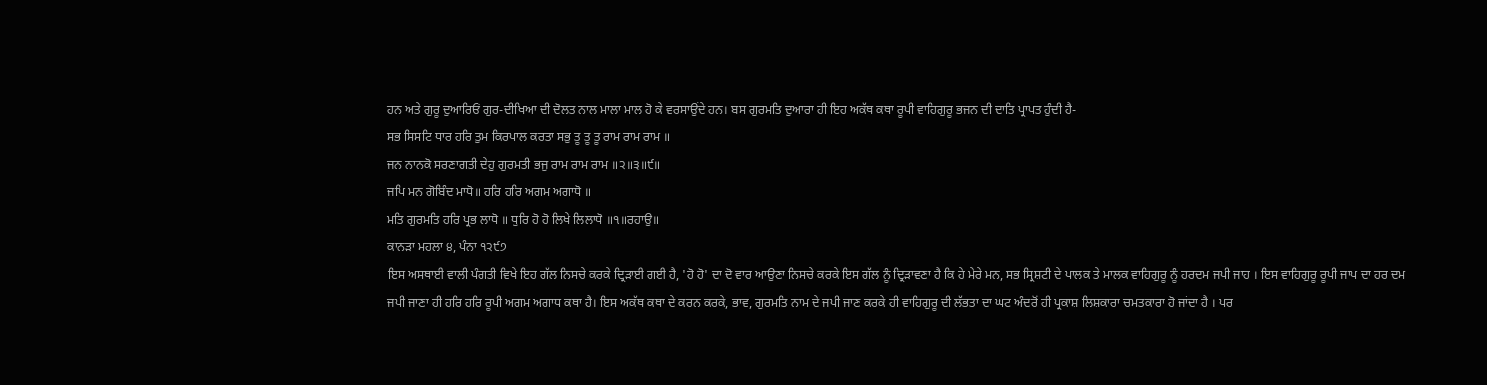ਹਨ ਅਤੇ ਗੁਰੂ ਦੁਆਰਿਓਂ ਗੁਰ-ਦੀਖਿਆ ਦੀ ਦੋਲਤ ਨਾਲ ਮਾਲਾ ਮਾਲ ਹੋ ਕੇ ਵਰਸਾਉਂਦੇ ਹਨ। ਬਸ ਗੁਰਮਤਿ ਦੁਆਰਾ ਹੀ ਇਹ ਅਕੱਥ ਕਥਾ ਰੂਪੀ ਵਾਹਿਗੁਰੂ ਭਜਨ ਦੀ ਦਾਤਿ ਪ੍ਰਾਪਤ ਹੁੰਦੀ ਹੈ-
ਸਭ ਸਿਸਟਿ ਧਾਰ ਹਰਿ ਤੁਮ ਕਿਰਪਾਲ ਕਰਤਾ ਸਭੁ ਤੂ ਤੂ ਤੂ ਰਾਮ ਰਾਮ ਰਾਮ ॥
ਜਨ ਨਾਨਕੋ ਸਰਣਾਗਤੀ ਦੇਹੁ ਗੁਰਮਤੀ ਭਜੁ ਰਾਮ ਰਾਮ ਰਾਮ ॥੨॥੩॥੯॥
ਜਪਿ ਮਨ ਗੋਬਿੰਦ ਮਾਧੋ॥ ਹਰਿ ਹਰਿ ਅਗਮ ਅਗਾਧੋ ॥
ਮਤਿ ਗੁਰਮਤਿ ਹਰਿ ਪ੍ਰਭ ਲਾਧੋ ॥ ਧੁਰਿ ਹੋ ਹੋ ਲਿਖੇ ਲਿਲਾਧੋ ॥੧॥ਰਹਾਉ॥
ਕਾਨੜਾ ਮਹਲਾ ੪, ਪੰਨਾ ੧੨੯੭
ਇਸ ਅਸਥਾਈ ਵਾਲੀ ਪੰਗਤੀ ਵਿਖੇ ਇਹ ਗੱਲ ਨਿਸਚੇ ਕਰਕੇ ਦ੍ਰਿੜਾਈ ਗਈ ਹੈ, 'ਹੋ ਹੋ' ਦਾ ਦੋ ਵਾਰ ਆਉਣਾ ਨਿਸਚੇ ਕਰਕੇ ਇਸ ਗੱਲ ਨੂੰ ਦ੍ਰਿੜਾਵਣਾ ਹੈ ਕਿ ਹੇ ਮੇਰੇ ਮਨ, ਸਭ ਸ੍ਰਿਸ਼ਟੀ ਦੇ ਪਾਲਕ ਤੇ ਮਾਲਕ ਵਾਹਿਗੁਰੂ ਨੂੰ ਹਰਦਮ ਜਪੀ ਜਾਹ । ਇਸ ਵਾਹਿਗੁਰੂ ਰੂਪੀ ਜਾਪ ਦਾ ਹਰ ਦਮ ਜਪੀ ਜਾਣਾ ਹੀ ਹਰਿ ਹਰਿ ਰੂਪੀ ਅਗਮ ਅਗਾਧ ਕਥਾ ਹੈ। ਇਸ ਅਕੱਥ ਕਥਾ ਦੇ ਕਰਨ ਕਰਕੇ, ਭਾਵ, ਗੁਰਮਤਿ ਨਾਮ ਦੇ ਜਪੀ ਜਾਣ ਕਰਕੇ ਹੀ ਵਾਹਿਗੁਰੂ ਦੀ ਲੱਭਤਾ ਦਾ ਘਟ ਅੰਦਰੋਂ ਹੀ ਪ੍ਰਕਾਸ਼ ਲਿਸ਼ਕਾਰਾ ਚਮਤਕਾਰਾ ਹੋ ਜਾਂਦਾ ਹੈ । ਪਰ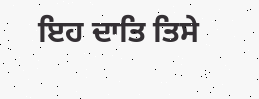ਇਹ ਦਾਤਿ ਤਿਸੇ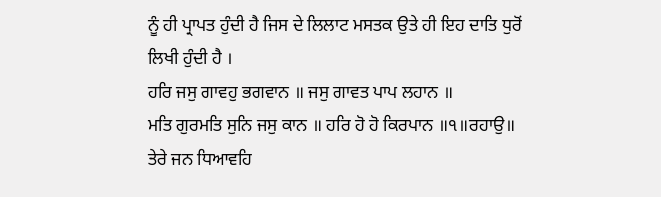ਨੂੰ ਹੀ ਪ੍ਰਾਪਤ ਹੁੰਦੀ ਹੈ ਜਿਸ ਦੇ ਲਿਲਾਟ ਮਸਤਕ ਉਤੇ ਹੀ ਇਹ ਦਾਤਿ ਧੁਰੋਂ ਲਿਖੀ ਹੁੰਦੀ ਹੈ ।
ਹਰਿ ਜਸੁ ਗਾਵਹੁ ਭਗਵਾਨ ॥ ਜਸੁ ਗਾਵਤ ਪਾਪ ਲਹਾਨ ॥
ਮਤਿ ਗੁਰਮਤਿ ਸੁਨਿ ਜਸੁ ਕਾਨ ॥ ਹਰਿ ਹੋ ਹੋ ਕਿਰਪਾਨ ॥੧॥ਰਹਾਉ॥
ਤੇਰੇ ਜਨ ਧਿਆਵਹਿ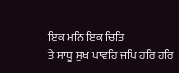ਇਕ ਮਨਿ ਇਕ ਚਿਤਿ
ਤੇ ਸਾਧੂ ਸੁਖ ਪਾਵਹਿ ਜਪਿ ਹਰਿ ਹਰਿ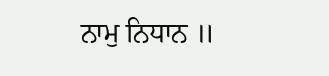ਨਾਮੁ ਨਿਧਾਨ ॥